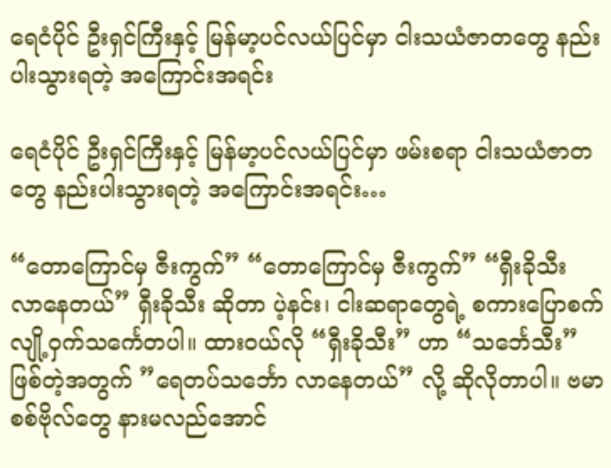ရေငံပိုင် ဦးရှင်ကြီးနှင့် မြန်မာ့ပင်လယ်ပြင်မှာ ငါးသယံဇာတတွေ နည်းပါးသွားရတဲ့ အကြောင်းအရင်း

ရေငံပိုင် ဦးရှင်ကြီးနှင့် မြန်မာ့ပင်လယ်ပြင်မှာ ဖမ်းစရာ ငါးသယံဇာတတွေ နည်းပါးသွားရတဲ့ အကြောင်းအရင်း…

“တောကြောင်မှ ဇီးကွက်” “တောကြောင်မှ ဇီးကွက်” “ရှီးခိုသီး လာနေတယ်” ရှီးခိုသီး ဆိုတာ ပဲ့နင်း၊ ငါးဆရာတွေရဲ့ စကားပြောစက် လျို့ဝှက်သင်္ကေတပါ။ ထားဝယ်လို “ရှီးခိုသီး” ဟာ “သင်္ဘေသီး” ဖြစ်တဲ့အတွက် ”ရေတပ်သင်္ဘော လာနေတယ်” လို့ ဆိုလိုတာပါ။ ဗမာစစ်ဗိုလ်တွေ နားမလည်အောင်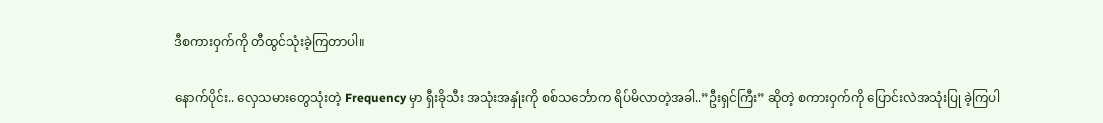ဒီစကားဝှက်ကို တီထွင်သုံးခဲ့ကြတာပါ။

နောက်ပိုင်း.. လှေသမားတွေသုံးတဲ့ Frequency မှာ ရှီးခိုသီး အသုံးအနှုံးကို စစ်သင်္ဘောက ရိပ်မိလာတဲ့အခါ..”ဦးရှင်ကြီး” ဆိုတဲ့ စကားဝှက်ကို ပြောင်းလဲအသုံးပြု ခဲ့ကြပါ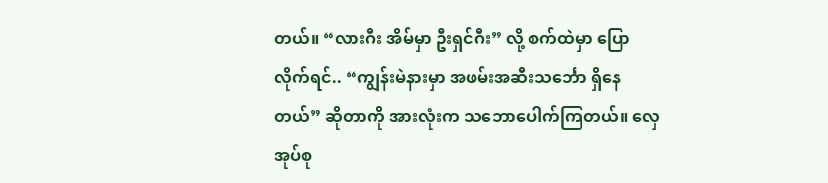တယ်။ “လားဂီး အိမ်မှာ ဦးရှင်ဂီး” လို့ စက်ထဲမှာ ပြောလိုက်ရင်.. “ကျွန်းမဲနားမှာ အဖမ်းအဆီးသင်္ဘော ရှိနေတယ်” ဆိုတာကို အားလုံးက သဘောပေါက်ကြတယ်။ လှေအုပ်စု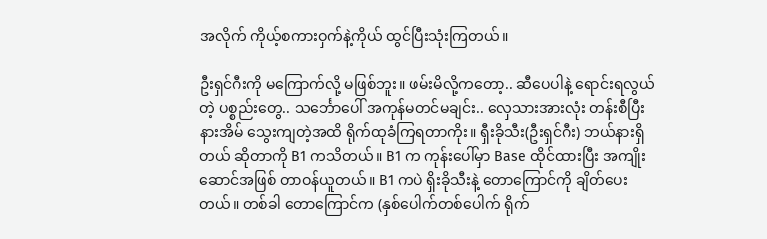အလိုက် ကိုယ့်စကားဝှက်နဲ့ကိုယ် ထွင်ပြီးသုံးကြတယ်။

ဦးရှင်ဂီးကို မကြောက်လို့ မဖြစ်ဘူး။ ဖမ်းမိလို့ကတော့.. ဆီပေပါနဲ့ ရောင်းရလွယ်တဲ့ ပစ္စည်းတွေ.. သင်္ဘောပေါ် အကုန်မတင်မချင်း.. လှေသားအားလုံး တန်းစီပြီး နားအိမ် သွေးကျတဲ့အထိ ရိုက်ထုခံကြရတာကိုး။ ရှီးခိုသီး(ဦးရှင်ဂီး) ဘယ်နားရှိတယ် ဆိုတာကို B1 ကသိတယ်။ B1 က ကုန်းပေါ်မှာ Base ထိုင်ထားပြီး အကျိုးဆောင်အဖြစ် တာဝန်ယူတယ်။ B1 ကပဲ ရှိးခိုသီးနဲ့ တောကြောင်ကို ချိတ်ပေးတယ်။ တစ်ခါ တောကြောင်က (နှစ်ပေါက်တစ်ပေါက် ရိုက်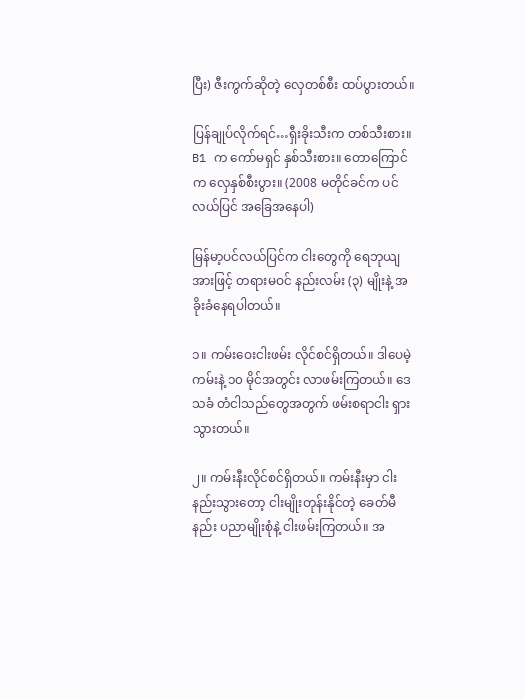ပြီး) ဇီးကွက်ဆိုတဲ့ လှေတစ်စီး ထပ်ပွားတယ်။

ပြန်ချုပ်လိုက်ရင်…ရှီးခိုးသီးက တစ်သီးစား။ B1 က ကော်မရှင် နှစ်သီးစား။ တောကြောင်က လှေနှစ်စီးပွား။ (2008 မတိုင်ခင်က ပင်လယ်ပြင် အခြေအနေပါ)

မြန်မာ့ပင်လယ်ပြင်က ငါးတွေကို ရေဘုယျအားဖြင့် တရားမဝင် နည်းလမ်း (၃) မျိုးနဲ့ အခိုးခံနေရပါတယ်။

၁။ ကမ်းဝေးငါးဖမ်း လိုင်စင်ရှိတယ်။ ဒါပေမဲ့ကမ်းနဲ့ ၁၀ မိုင်အတွင်း လာဖမ်းကြတယ်။ ဒေသခံ တံငါသည်တွေအတွက် ဖမ်းစရာငါး ရှားသွားတယ်။

၂။ ကမ်းနီးလိုင်စင်ရှိတယ်။ ကမ်းနီးမှာ ငါးနည်းသွားတော့ ငါးမျိုးတုန်းနိုင်တဲ့ ခေတ်မီနည်း ပညာမျိုးစုံနဲ့ ငါးဖမ်းကြတယ်။ အ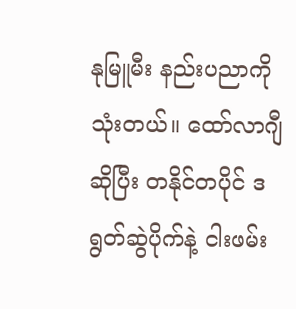နုမြူမီး နည်းပညာကိုသုံးတယ်။ ထော်လာဂျီ ဆိုပြီး တနိုင်တပိုင် ဒရွတ်ဆွဲပိုက်နဲ့ ငါးဖမ်း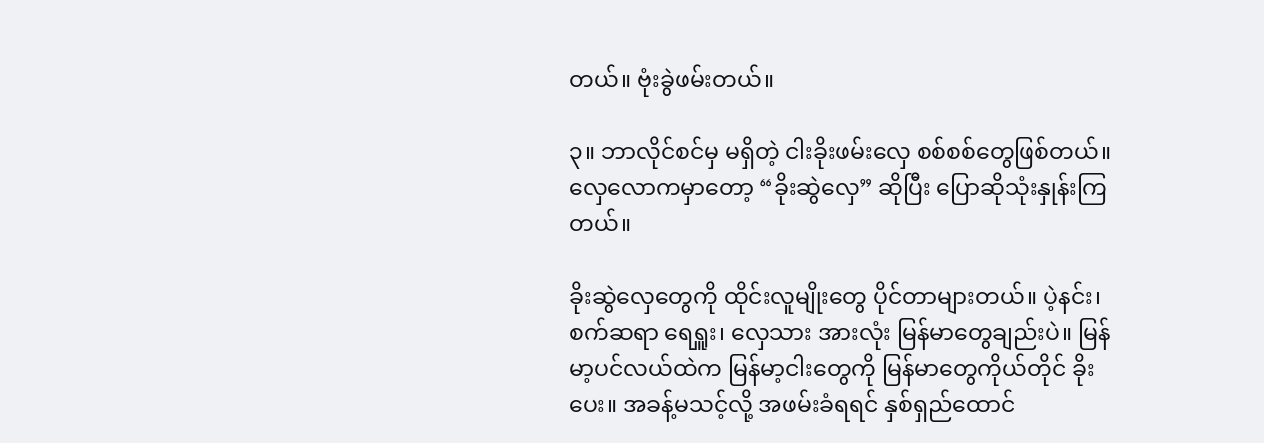တယ်။ ဗုံးခွဲဖမ်းတယ်။

၃။ ဘာလိုင်စင်မှ မရှိတဲ့ ငါးခိုးဖမ်းလှေ စစ်စစ်တွေဖြစ်တယ်။ လှေလောကမှာတော့ “ခိုးဆွဲလှေ” ဆိုပြီး ပြောဆိုသုံးနှုန်းကြတယ်။

ခိုးဆွဲလှေတွေကို ထိုင်းလူမျိုးတွေ ပိုင်တာများတယ်။ ပဲ့နင်း၊စက်ဆရာ ရေရှူး၊ လှေသား အားလုံး မြန်မာတွေချည်းပဲ။ မြန်မာ့ပင်လယ်ထဲက မြန်မာ့ငါးတွေကို မြန်မာတွေကိုယ်တိုင် ခိုးပေး။ အခန့်မသင့်လို့ အဖမ်းခံရရင် နှစ်ရှည်ထောင်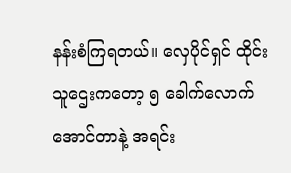နန်းစံကြရတယ်။ လှေပိုင်ရှင် ထိုင်းသူဌေးကတော့ ၅ ခေါက်လောက်အောင်တာနဲ့ အရင်း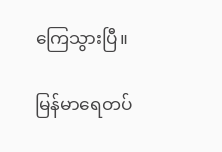ကြေသွားပြီ။

မြန်မာရေတပ်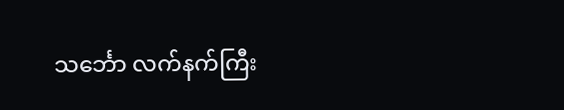သင်္ဘော လက်နက်ကြီး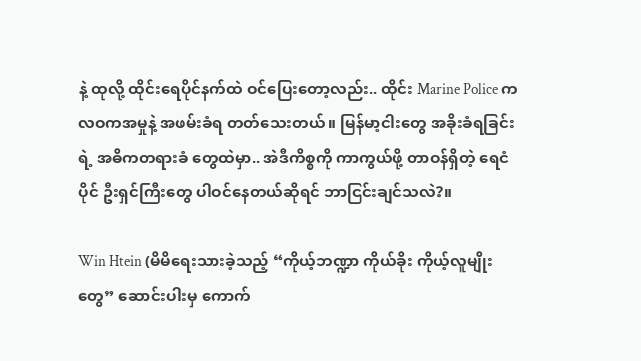နဲ့ ထုလို့ ထိုင်းရေပိုင်နက်ထဲ ဝင်ပြေးတော့လည်း.. ထိုင်း Marine Police က လဝကအမှုနဲ့ အဖမ်းခံရ တတ်သေးတယ်။ မြန်မာ့ငါးတွေ အခိုးခံရခြင်းရဲ့ အဓိကတရားခံ တွေထဲမှာ.. အဲဒီကိစ္စကို ကာကွယ်ဖို့ တာဝန်ရှိတဲ့ ရေငံပိုင် ဦးရှင်ကြီးတွေ ပါဝင်နေတယ်ဆိုရင် ဘာငြင်းချင်သလဲ?။

Win Htein (မိမိရေးသားခဲ့သည့် “ကိုယ့်ဘဏ္ဍာ ကိုယ်ခိုး ကိုယ့်လူမျိုးတွေ” ဆောင်းပါးမှ ကောက်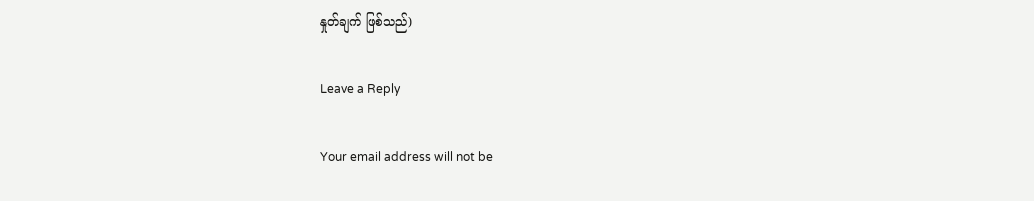နှုတ်ချက် ဖြစ်သည်)

Leave a Reply

Your email address will not be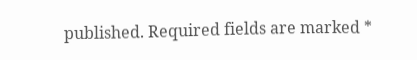published. Required fields are marked *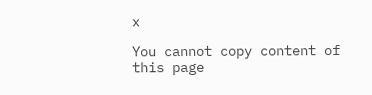x

You cannot copy content of this page